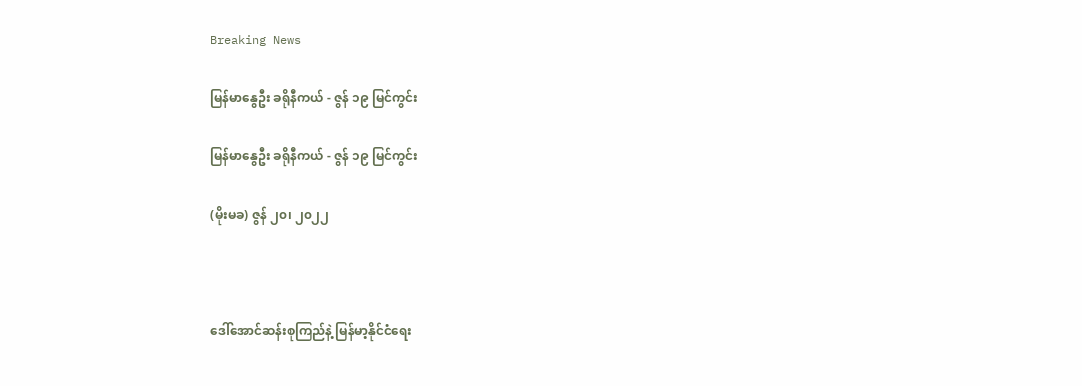Breaking News

မြန်မာနွေဦး ခရိုနီကယ် - ဇွန် ၁၉ မြင်ကွင်း

မြန်မာနွေဦး ခရိုနီကယ် - ဇွန် ၁၉ မြင်ကွင်း

(မိုးမခ) ဇွန် ၂၀၊ ၂၀၂၂



ဒေါ်အောင်ဆန်းစုကြည်နဲ့ မြန်မာ့နိုင်ငံရေး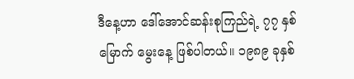ဒီနေ့ဟာ ဒေါ်အောင်ဆန်းစုကြည်ရဲ့ ၇၇ နှစ်မြောက် မွေးနေ့ ဖြစ်ပါတယ်။ ၁၉၈၉ ခုနှစ်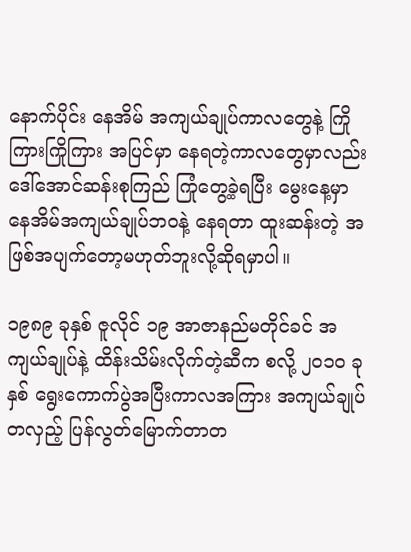နောက်ပိုင်း နေအိမ် အကျယ်ချုပ်ကာလတွေနဲ့ ကြိုကြားကြိုကြား အပြင်မှာ နေရတဲ့ကာလတွေမှာလည်း ဒေါ်အောင်ဆန်းစုကြည် ကြုံတွေ့ခဲ့ရပြီး မွေးနေ့မှာ နေအိမ်အကျယ်ချုပ်ဘဝနဲ့ နေရတာ ထူးဆန်းတဲ့ အဖြစ်အပျက်တော့မဟုတ်ဘူးလို့ဆိုရမှာပါ။

၁၉၈၉ ခုနှစ် ဇူလိုင် ၁၉ အာဇာနည်မတိုင်ခင် အကျယ်ချုပ်နဲ့ ထိန်းသိမ်းလိုက်တဲ့ဆီက စလို့ ၂၀၁၀ ခုနှစ် ရွေးကောက်ပွဲအပြီးကာလအကြား အကျယ်ချုပ်တလှည့် ပြန်လွတ်မြောက်တာတ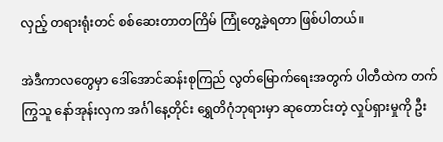လှည့် တရားရုံးတင် စစ်ဆေးတာတကြိမ် ကြုံတွေ့ခဲ့ရတာ ဖြစ်ပါတယ်။

အဲဒီကာလတွေမှာ ဒေါ်အောင်ဆန်းစုကြည် လွတ်မြောက်ရေးအတွက် ပါတီထဲက တက်ကြွသူ နော်အုန်းလှက အင်္ဂါနေ့တိုင်း ရွှေတိဂုံဘုရားမှာ ဆုတောင်းတဲ့ လှုပ်ရှားမှုကို ဦး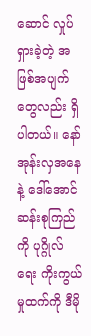ဆောင် လှုပ်ရှားခဲ့တဲ့ အဖြစ်အပျက်တွေလည်း ရှိပါတယ်။ နော်အုန်းလှအနေနဲ့ ဒေါ်အောင်ဆန်းစုကြည်ကို ပုဂ္ဂိုလ်ရေး ကိုးကွယ်မှုထက်ကို ဒီမို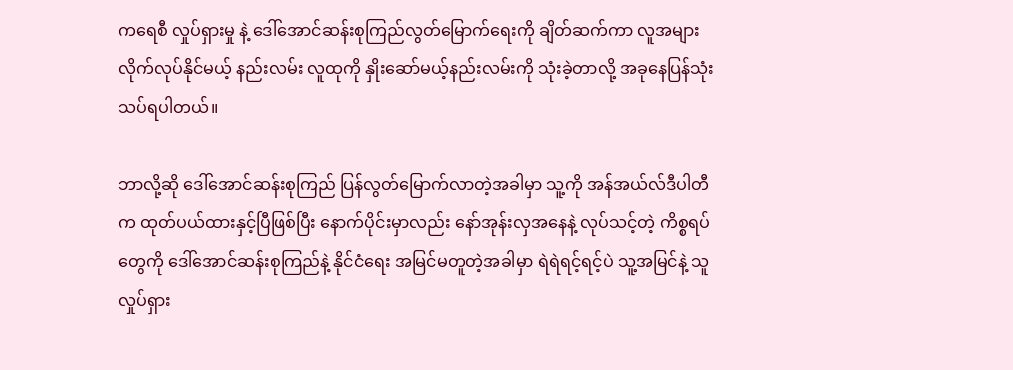ကရေစီ လှုပ်ရှားမှု နဲ့ ဒေါ်အောင်ဆန်းစုကြည်လွတ်မြောက်ရေးကို ချိတ်ဆက်ကာ လူအများလိုက်လုပ်နိုင်မယ့် နည်းလမ်း လူထုကို နှိုးဆော်မယ့်နည်းလမ်းကို သုံးခဲ့တာလို့ အခုနေပြန်သုံးသပ်ရပါတယ်။

ဘာလို့ဆို ဒေါ်အောင်ဆန်းစုကြည် ပြန်လွတ်မြောက်လာတဲ့အခါမှာ သူ့ကို အန်အယ်လ်ဒီပါတီက ထုတ်ပယ်ထားနှင့်ပြီဖြစ်ပြီး နောက်ပိုင်းမှာလည်း နော်အုန်းလှအနေနဲ့ လုပ်သင့်တဲ့ ကိစ္စရပ်တွေကို ဒေါ်အောင်ဆန်းစုကြည်နဲ့ နိုင်ငံရေး အမြင်မတူတဲ့အခါမှာ ရဲရဲရင့်ရင့်ပဲ သူ့အမြင်နဲ့ သူ လှုပ်ရှား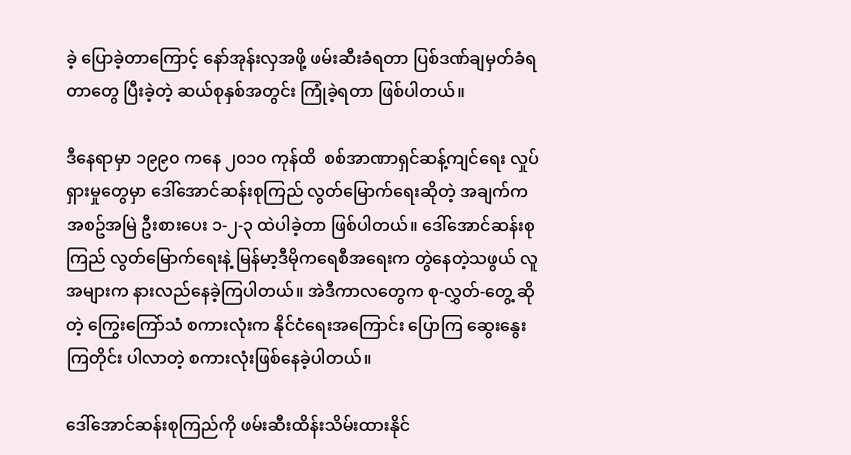ခဲ့ ပြောခဲ့တာကြောင့် နော်အုန်းလှအဖို့ ဖမ်းဆီးခံရတာ ပြစ်ဒဏ်ချမှတ်ခံရတာတွေ ပြီးခဲ့တဲ့ ဆယ်စုနှစ်အတွင်း ကြုံခဲ့ရတာ ဖြစ်ပါတယ်။

ဒီနေရာမှာ ၁၉၉၀ ကနေ ၂၀၁၀ ကုန်ထိ  စစ်အာဏာရှင်ဆန့်ကျင်ရေး လှုပ်ရှားမှုတွေမှာ ဒေါ်အောင်ဆန်းစုကြည် လွတ်မြောက်ရေးဆိုတဲ့ အချက်က အစဥ်အမြဲ ဦးစားပေး ၁-၂-၃ ထဲပါခဲ့တာ ဖြစ်ပါတယ်။ ဒေါ်အောင်ဆန်းစုကြည် လွတ်မြောက်ရေးနဲ့ မြန်မာ့ဒီမိုကရေစီအရေးက တွဲနေတဲ့သဖွယ် လူအများက နားလည်နေခဲ့ကြပါတယ်။ အဲဒီကာလတွေက စု-လွှတ်-တွေ့ ဆိုတဲ့ ကြွေးကြော်သံ စကားလုံးက နိုင်ငံရေးအကြောင်း ပြောကြ ဆွေးနွေးကြတိုင်း ပါလာတဲ့ စကားလုံးဖြစ်နေခဲ့ပါတယ်။

ဒေါ်အောင်ဆန်းစုကြည်ကို ဖမ်းဆီးထိန်းသိမ်းထားနိုင်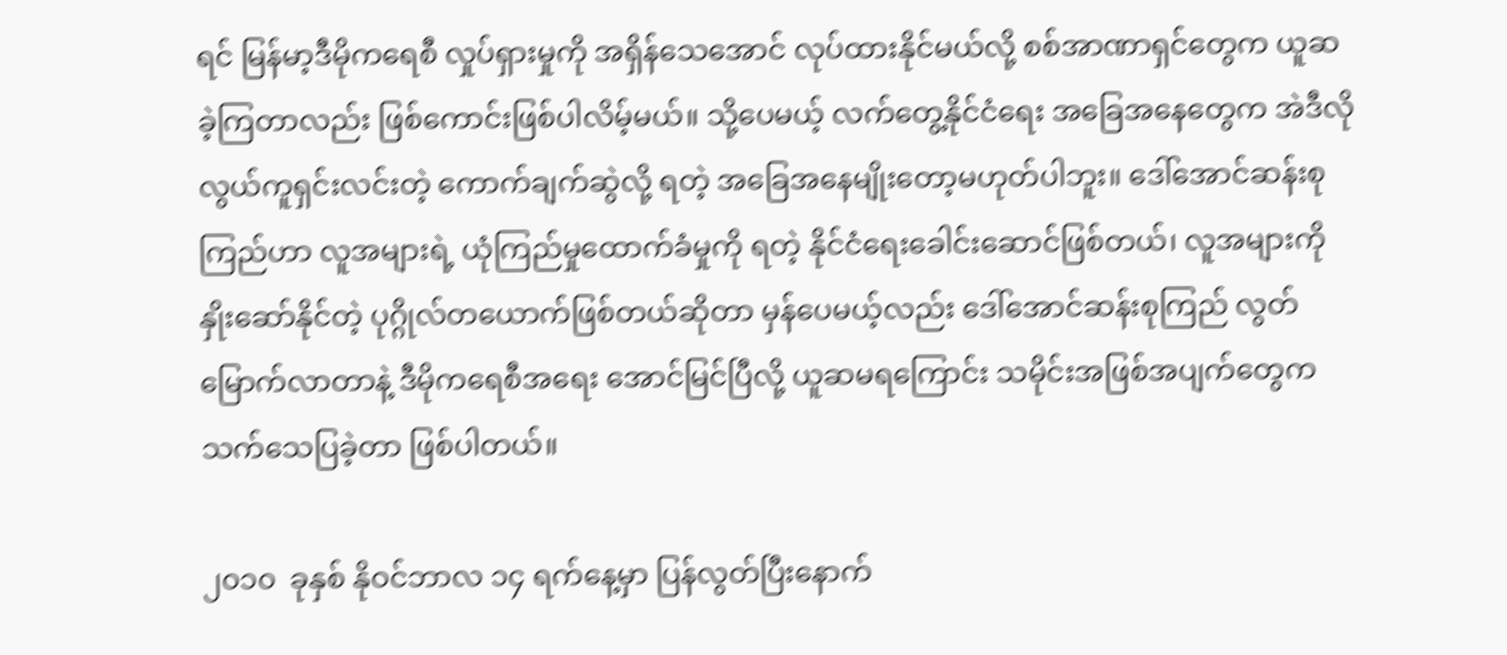ရင် မြန်မာ့ဒီမိုကရေစီ လှုပ်ရှားမှုကို အရှိန်သေအောင် လုပ်ထားနိုင်မယ်လို့ စစ်အာဏာရှင်တွေက ယူဆခဲ့ကြတာလည်း ဖြစ်ကောင်းဖြစ်ပါလိမ့်မယ်။ သို့ပေမယ့် လက်တွေ့နိုင်ငံရေး အခြေအနေတွေက အဲဒီလို လွယ်ကူရှင်းလင်းတဲ့ ကောက်ချက်ဆွဲလို့ ရတဲ့ အခြေအနေမျိုးတော့မဟုတ်ပါဘူး။ ဒေါ်အောင်ဆန်းစုကြည်ဟာ လူအများရဲ့ ယုံကြည်မှုထောက်ခံမှုကို ရတဲ့ နိုင်ငံရေးခေါင်းဆောင်ဖြစ်တယ်၊ လူအများကို နှိုးဆော်နိုင်တဲ့ ပုဂ္ဂိုလ်တယောက်ဖြစ်တယ်ဆိုတာ မှန်ပေမယ့်လည်း ဒေါ်အောင်ဆန်းစုကြည် လွတ်မြောက်လာတာနဲ့ ဒီမိုကရေစီအရေး အောင်မြင်ပြီလို့ ယူဆမရကြောင်း သမိုင်းအဖြစ်အပျက်တွေက သက်သေပြခဲ့တာ ဖြစ်ပါတယ်။

၂၀၁၀  ခုနှစ် နိုဝင်ဘာလ ၁၄ ရက်နေ့မှာ ပြန်လွတ်ပြီးနောက်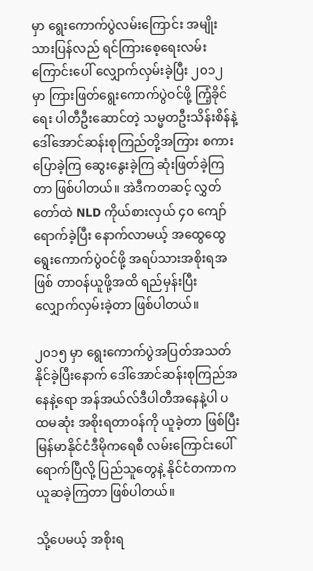မှာ ရွေးကောက်ပွဲလမ်းကြောင်း အမျိုးသားပြန်လည် ရင်ကြားစေ့ရေးလမ်းကြောင်းပေါ် လျှောက်လှမ်းခဲ့ပြီး ၂၀၁၂ မှာ ကြားဖြတ်ရွေးကောက်ပွဲဝင်ဖို့ ကြံ့ခိုင်ရေး ပါတီဦးဆောင်တဲ့ သမ္မတဦးသိန်းစိန်နဲ့ ဒေါ်အောင်ဆန်းစုကြည်တို့အကြား စကားပြောခဲ့ကြ ဆွေးနွေးခဲ့ကြ ဆုံးဖြတ်ခဲ့ကြတာ ဖြစ်ပါတယ်။ အဲဒီကတဆင့် လွှတ်တော်ထဲ NLD ကိုယ်စားလှယ် ၄၀ ကျော်ရောက်ခဲ့ပြီး နောက်လာမယ့် အထွေထွေရွေးကောက်ပွဲဝင်ဖို့ အရပ်သားအစိုးရအဖြစ် တာဝန်ယူဖို့အထိ ရည်မှန်းပြီး လျှောက်လှမ်းခဲ့တာ ဖြစ်ပါတယ်။

၂၀၁၅ မှာ ရွေးကောက်ပွဲအပြတ်အသတ် နိုင်ခဲ့ပြီးနောက် ဒေါ်အောင်ဆန်းစုကြည်အနေနဲ့ရော အန်အယ်လ်ဒီပါတီအနေနဲ့ပါ ပထမဆုံး အစိုးရတာဝန်ကို ယူခဲ့တာ ဖြစ်ပြီး မြန်မာနိုင်ငံဒီမိုကရေစီ လမ်းကြောင်းပေါ် ရောက်ပြီလို့ ပြည်သူတွေနဲ့ နိုင်ငံတကာက ယူဆခဲ့ကြတာ ဖြစ်ပါတယ်။

သို့ပေမယ့် အစိုးရ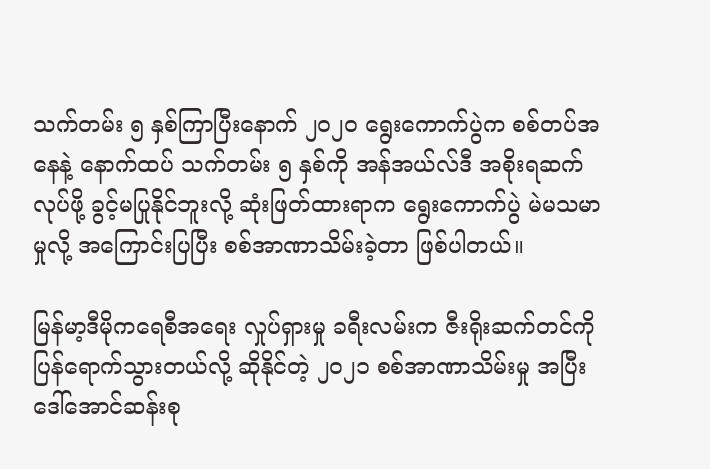သက်တမ်း ၅ နှစ်ကြာပြီးနောက် ၂၀၂၀ ရွေးကောက်ပွဲက စစ်တပ်အနေနဲ့ နောက်ထပ် သက်တမ်း ၅ နှစ်ကို အန်အယ်လ်ဒီ အစိုးရဆက်လုပ်ဖို့ ခွင့်မပြုနိုင်ဘူးလို့ ဆုံးဖြတ်ထားရာက ရွေးကောက်ပွဲ မဲမသမာမှုလို့ အကြောင်းပြပြီး စစ်အာဏာသိမ်းခဲ့တာ ဖြစ်ပါတယ်။

မြန်မာ့ဒီမိုကရေစီအရေး လှုပ်ရှားမှု ခရီးလမ်းက ဇီးရိုးဆက်တင်ကို ပြန်ရောက်သွားတယ်လို့ ဆိုနိုင်တဲ့ ၂၀၂၁ စစ်အာဏာသိမ်းမှု အပြီး ဒေါ်အောင်ဆန်းစု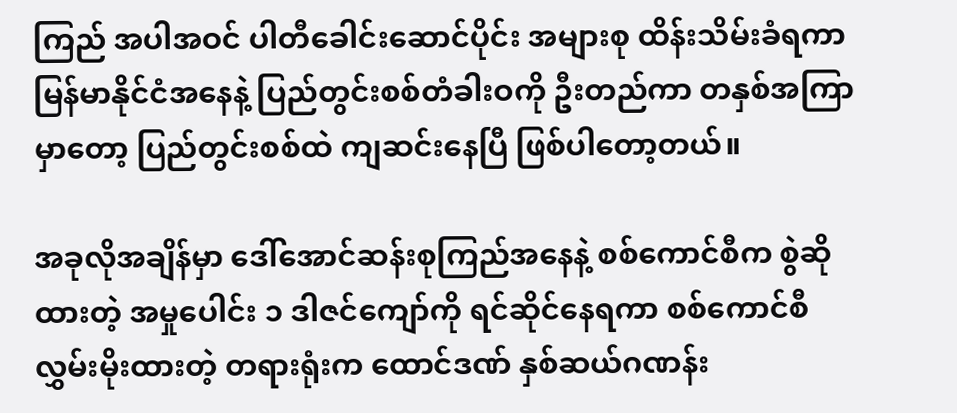ကြည် အပါအဝင် ပါတီခေါင်းဆောင်ပိုင်း အများစု ထိန်းသိမ်းခံရကာ မြန်မာနိုင်ငံအနေနဲ့ ပြည်တွင်းစစ်တံခါးဝကို ဦးတည်ကာ တနှစ်အကြာမှာတော့ ပြည်တွင်းစစ်ထဲ ကျဆင်းနေပြီ ဖြစ်ပါတော့တယ်။

အခုလိုအချိန်မှာ ဒေါ်အောင်ဆန်းစုကြည်အနေနဲ့ စစ်ကောင်စီက စွဲဆိုထားတဲ့ အမှုပေါင်း ၁ ဒါဇင်ကျော်ကို ရင်ဆိုင်နေရကာ စစ်ကောင်စီ လွှမ်းမိုးထားတဲ့ တရားရုံးက ထောင်ဒဏ် နှစ်ဆယ်ဂဏန်း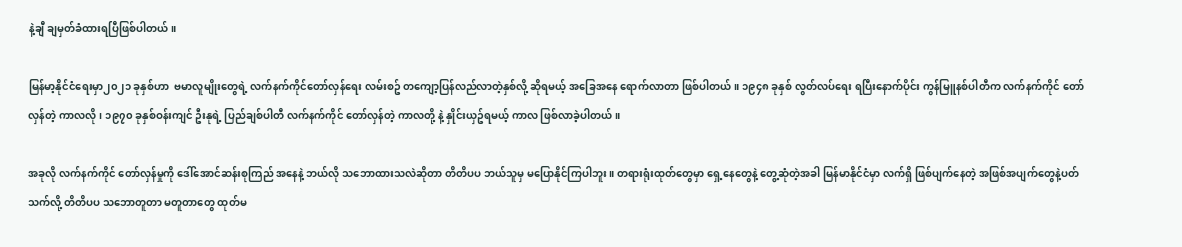နဲ့ချီ ချမှတ်ခံထားရပြီဖြစ်ပါတယ်။

မြန်မာ့နိုင်ငံရေးမှာ၂၀၂၁ ခုနှစ်ဟာ  ဗမာလူမျိုးတွေရဲ့ လက်နက်ကိုင်တော်လှန်ရေး လမ်းစဥ် တကျော့ပြန်လည်လာတဲ့နှစ်လို့ ဆိုရမယ့် အခြေအနေ ရောက်လာတာ ဖြစ်ပါတယ်။ ၁၉၄၈ ခုနှစ် လွတ်လပ်ရေး ရပြီးနောက်ပိုင်း ကွန်မြူနစ်ပါတီက လက်နက်ကိုင် တော်လှန်တဲ့ ကာလလို၊ ၁၉၇၀ ခုနှစ်ဝန်းကျင် ဦးနုရဲ့ ပြည်ချစ်ပါတီ လက်နက်ကိုင် တော်လှန်တဲ့ ကာလတို့ နဲ့ နှိုင်းယှဥ်ရမယ့် ကာလ ဖြစ်လာခဲ့ပါတယ်။

အခုလို လက်နက်ကိုင် တော်လှန်မှုကို ဒေါ်အောင်ဆန်းစုကြည် အနေနဲ့ ဘယ်လို သဘောထားသလဲဆိုတာ တိတိပပ ဘယ်သူမှ မပြောနိုင်ကြပါဘူး။ တရားရုံးထုတ်တွေမှာ ရှေ့နေတွေနဲ့ တွေ့ဆုံတဲ့အခါ မြန်မာနိုင်ငံမှာ လက်ရှိ ဖြစ်ပျက်နေတဲ့ အဖြစ်အပျက်တွေနဲ့ပတ်သက်လို့ တိတိပပ သဘောတူတာ မတူတာတွေ ထုတ်မ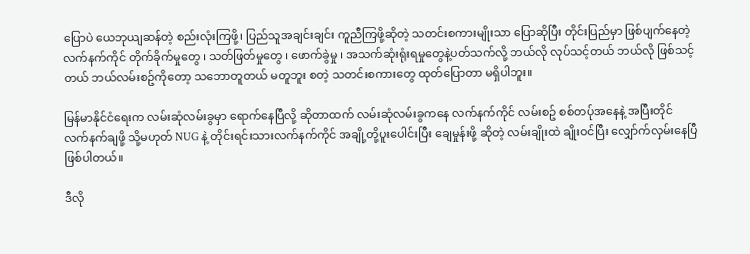ပြောပဲ ယေဘုယျဆန်တဲ့ စည်းလုံးကြဖို့၊ ပြည်သူအချင်းချင်း ကူညီကြဖို့ဆိုတဲ့ သတင်းစကားမျိုးသာ ပြောဆိုပြီး တိုင်းပြည်မှာ ဖြစ်ပျက်နေတဲ့ လက်နက်ကိုင် တိုက်ခိုက်မှုတွေ ၊ သတ်ဖြတ်မှုတွေ ၊ ဖောက်ခွဲမှု ၊ အသက်ဆုံးရုံးရမှုတွေနဲ့ပတ်သက်လို့ ဘယ်လို လုပ်သင့်တယ် ဘယ်လို ဖြစ်သင့်တယ် ဘယ်လမ်းစဥ်ကိုတော့ သဘောတူတယ် မတူဘူး စတဲ့ သတင်းစကားတွေ ထုတ်ပြောတာ မရှိပါဘူး။

မြန်မာနိုင်ငံရေးက လမ်းဆုံလမ်းခွမှာ ရောက်နေပြီလို့ ဆိုတာထက် လမ်းဆုံလမ်းခွကနေ လက်နက်ကိုင် လမ်းစဥ် စစ်တပ်ုအနေနဲ့ အပြီးတိုင် လက်နက်ချဖို့ သို့မဟုတ် NUG နဲ့ တိုင်းရင်းသားလက်နက်ကိုင် အချို့တို့ပူးပေါင်းပြီး ချေမှုန်းဖို့ ဆိုတဲ့ လမ်းချိုးထဲ ချိုးဝင်ပြီး လျှော်က်လှမ်းနေပြီဖြစ်ပါတယ်။

ဒီလို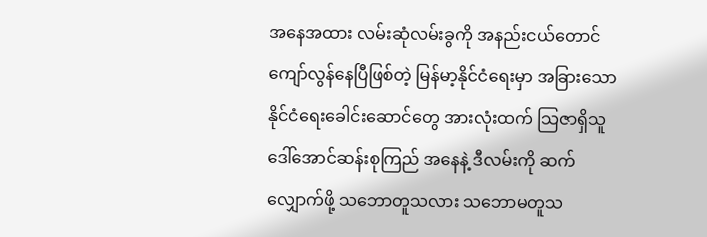အနေအထား လမ်းဆုံလမ်းခွကို အနည်းငယ်တောင် ကျော်လွန်နေပြီဖြစ်တဲ့ မြန်မာ့နိုင်ငံရေးမှာ အခြားသော နိုင်ငံရေးခေါင်းဆောင်တွေ အားလုံးထက် သြဇာရှိသူ ဒေါ်အောင်ဆန်းစုကြည် အနေနဲ့ ဒီလမ်းကို ဆက်လျှောက်ဖို့ သဘောတူသလား သဘောမတူသ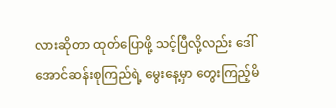လားဆိုတာ ထုတ်ပြောဖို့ သင့်ပြီလို့လည်း ဒေါ်အောင်ဆန်းစုကြည်ရဲ့ မွေးနေ့မှာ တွေးကြည့်မိ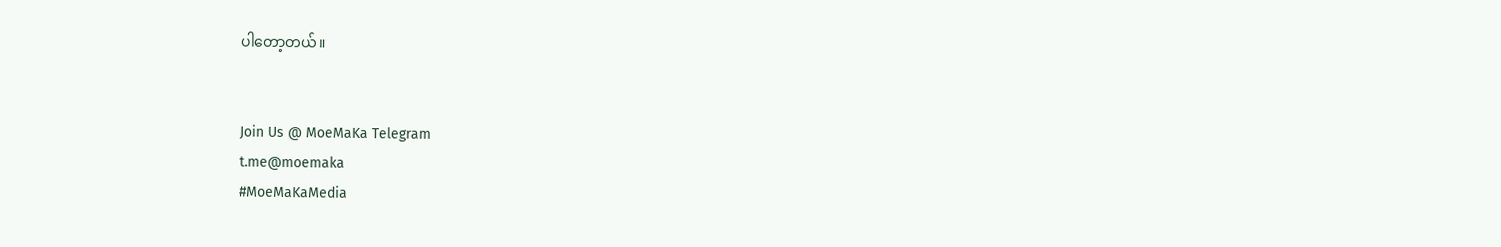ပါတော့တယ်။


Join Us @ MoeMaKa Telegram
t.me@moemaka
#MoeMaKaMedia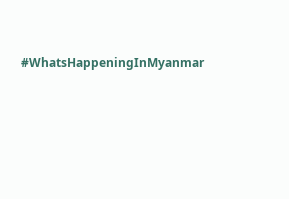#WhatsHappeningInMyanmar